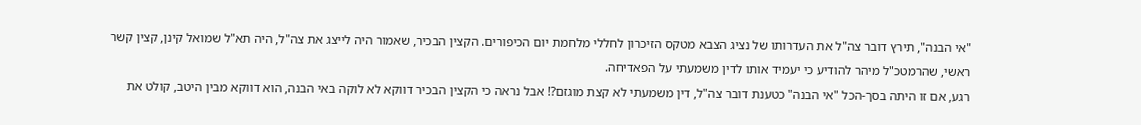"אי הבנה", תירץ דובר צה"ל את העדרותו של נציג הצבא מטקס הזיכרון לחללי מלחמת יום הכיפורים. הקצין הבכיר, שאמור היה לייצג את צה"ל, היה תא"ל שמואל קינן, קצין קשר ראשי, שהרמטכ"ל מיהר להודיע כי יעמיד אותו לדין משמעתי על הפאדיחה.
רגע, אם זו היתה בסך-הכל "אי הבנה" כטענת דובר צה"ל, דין משמעתי לא קצת מוגזם?! אבל נראה כי הקצין הבכיר דווקא לא לוקה באי הבנה, הוא דווקא מבין היטב, קולט את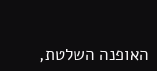האופנה השלטת,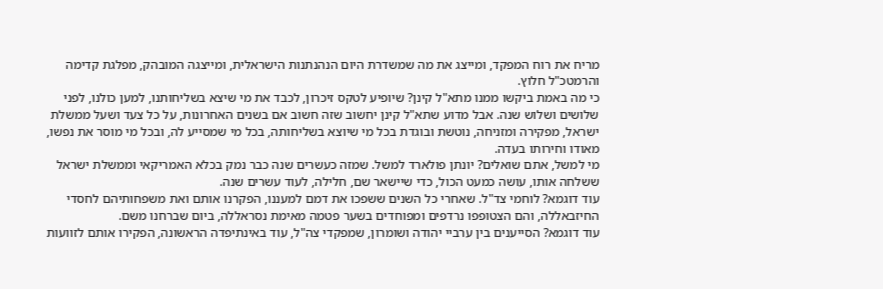מריח את רוח המפקד, ומייצג את מה שמשדרת היום הנהנתנות הישראלית, ומייצגה המובהק, מפלגת קדימה והרמטכ"ל חלוץ.
כי מה באמת ביקשו ממנו מתא"ל קינן? שיופיע לטקס זיכרון, לכבד את מי שיצא בשליחותנו, למען כולנו, לפני שלושים ושלוש שנה. אבל מדוע שתא"ל קינן יחשוב שזה חשוב אם בשנים האחרונות, על כל צעד ושעל ממשלת ישראל, מפקירה ומזניחה, נוטשת ובוגדת בכל מי שיוצא בשליחותה, בכל מי שמסייע לה, ובכל מי מוסר את נפשו, מאודו וחירותו בעדה.
מי למשל, אתם שואלים? יונתן פולארד למשל. שמזה כעשרים שנה כבר נמק בכלא האמריקאי וממשלת ישראל ששלחה אותו, עושה כמעט הכול, כדי שיישאר שם, חלילה, לעוד עשרים שנה.
עוד דוגמא? לוחמי צד"ל. שאחרי כל השנים ששפכו את דמם למעננו, הפקרנו אותם ואת משפחותיהם לחסדי החיזבאללה, והם הצטופפו נרדפים ומפוחדים בשער פטמה מאימת נסראללה, ביום שברחנו משם.
עוד דוגמא? הסייענים בין ערביי יהודה ושומרון, שמפקדי צה"ל, עוד באינתיפדה הראשונה, הפקירו אותם לזוועות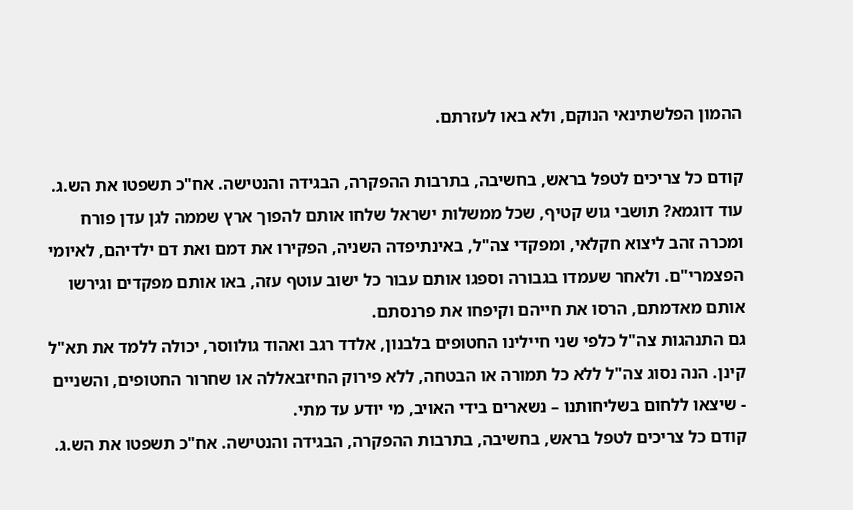ההמון הפלשתינאי הנוקם, ולא באו לעזרתם.

קודם כל צריכים לטפל בראש, בחשיבה, בתרבות ההפקרה, הבגידה והנטישה. אח"כ תשפטו את הש.ג.
עוד דוגמא? תושבי גוש קטיף, שכל ממשלות ישראל שלחו אותם להפוך ארץ שממה לגן עדן פורח ומכרה זהב ליצוא חקלאי, ומפקדי צה"ל, באינתיפדה השניה, הפקירו את דמם ואת דם ילדיהם, לאיומי הפצמרי"ם. ולאחר שעמדו בגבורה וספגו אותם עבור כל ישוב עוטף עזה, באו אותם מפקדים וגירשו אותם מאדמתם, הרסו את חייהם וקיפחו את פרנסתם.
גם התנהגות צה"ל כלפי שני חיילינו החטופים בלבנון, אלדד רגב ואהוד גולווסר, יכולה ללמד את תא"ל קינן. הנה נסוג צה"ל ללא כל תמורה או הבטחה, ללא פירוק החיזבאללה או שחרור החטופים, והשניים - שיצאו ללחום בשליחותנו – נשארים בידי האויב, מי יודע עד מתי.
קודם כל צריכים לטפל בראש, בחשיבה, בתרבות ההפקרה, הבגידה והנטישה. אח"כ תשפטו את הש.ג.